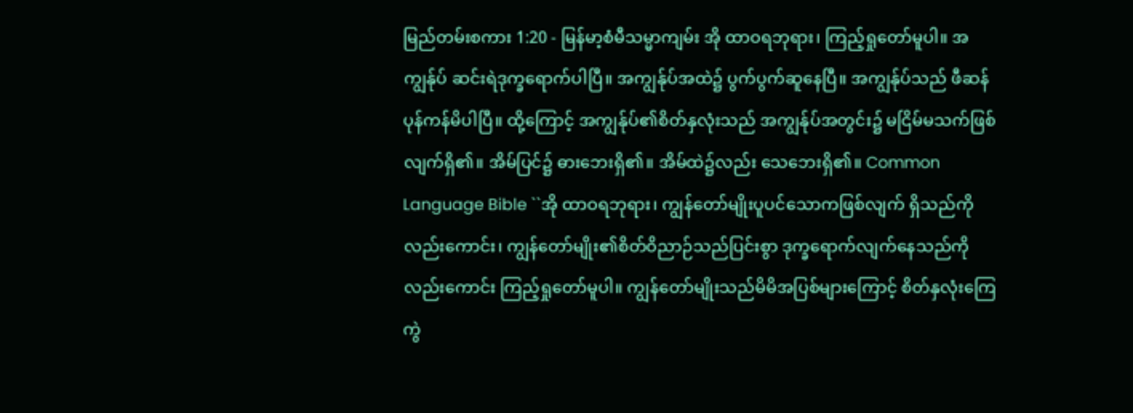မြည်တမ်းစကား 1:20 - မြန်မာ့စံမီသမ္မာကျမ်း အို ထာဝရဘုရား၊ ကြည့်ရှုတော်မူပါ။ အကျွန်ုပ် ဆင်းရဲဒုက္ခရောက်ပါပြီ။ အကျွန်ုပ်အထဲ၌ ပွက်ပွက်ဆူနေပြီ။ အကျွန်ုပ်သည် ဖီဆန်ပုန်ကန်မိပါပြီ။ ထို့ကြောင့် အကျွန်ုပ်၏စိတ်နှလုံးသည် အကျွန်ုပ်အတွင်း၌ မငြိမ်မသက်ဖြစ်လျက်ရှိ၏။ အိမ်ပြင်၌ ဓားဘေးရှိ၏။ အိမ်ထဲ၌လည်း သေဘေးရှိ၏။ Common Language Bible ``အို ထာဝရဘုရား၊ ကျွန်တော်မျိုးပူပင်သောကဖြစ်လျက် ရှိသည်ကိုလည်းကောင်း၊ ကျွန်တော်မျိုး၏စိတ်ဝိညာဉ်သည်ပြင်းစွာ ဒုက္ခရောက်လျက်နေသည်ကိုလည်းကောင်း ကြည့်ရှုတော်မူပါ။ ကျွန်တော်မျိုးသည်မိမိအပြစ်များကြောင့် စိတ်နှလုံးကြေကွဲ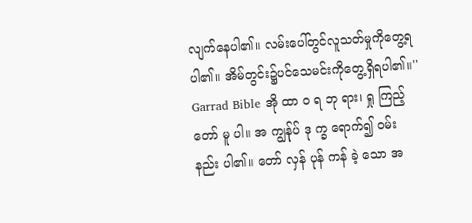လျက်နေပါ၏။ လမ်းပေါ်တွင်လူသတ်မှုကိုတွေ့ရပါ၏။ အိမ်တွင်း၌ပင်သေမင်းကိုတွေ့ရှိရပါ၏။'' Garrad Bible အို ထာ ဝ ရ ဘု ရား၊ ရှု ကြည့် တော် မူ ပါ။ အ ကျွန်ုပ် ဒု က္ခ ရောက်၍ ဝမ်း နည်း ပါ၏။ တော် လှန် ပုန် ကန် ခဲ့ သော အ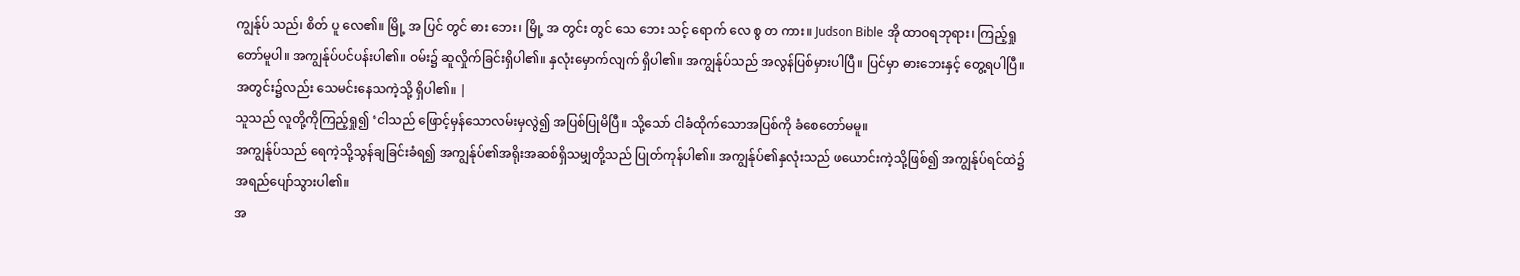ကျွန်ုပ် သည်၊ စိတ် ပူ လေ၏။ မြို့ အ ပြင် တွင် ဓား ဘေး၊ မြို့ အ တွင်း တွင် သေ ဘေး သင့် ရောက် လေ စွ တ ကား။ Judson Bible အို ထာဝရဘုရား၊ ကြည့်ရှုတော်မူပါ။ အကျွန်ုပ်ပင်ပန်းပါ၏။ ဝမ်း၌ ဆူလှိုက်ခြင်းရှိပါ၏။ နှလုံးမှောက်လျက် ရှိပါ၏။ အကျွန်ုပ်သည် အလွန်ပြစ်မှားပါပြီ။ ပြင်မှာ ဓားဘေးနှင့် တွေ့ရပါပြီ။ အတွင်း၌လည်း သေမင်းနေသကဲ့သို့ ရှိပါ၏။ |
သူသည် လူတို့ကိုကြည့်ရှု၍ ‘ငါသည် ဖြောင့်မှန်သောလမ်းမှလွဲ၍ အပြစ်ပြုမိပြီ။ သို့သော် ငါခံထိုက်သောအပြစ်ကို ခံစေတော်မမူ။
အကျွန်ုပ်သည် ရေကဲ့သို့သွန်ချခြင်းခံရ၍ အကျွန်ုပ်၏အရိုးအဆစ်ရှိသမျှတို့သည် ပြုတ်ကုန်ပါ၏။ အကျွန်ုပ်၏နှလုံးသည် ဖယောင်းကဲ့သို့ဖြစ်၍ အကျွန်ုပ်ရင်ထဲ၌ အရည်ပျော်သွားပါ၏။
အ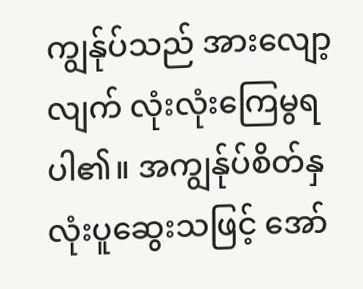ကျွန်ုပ်သည် အားလျော့လျက် လုံးလုံးကြေမွရပါ၏။ အကျွန်ုပ်စိတ်နှလုံးပူဆွေးသဖြင့် အော်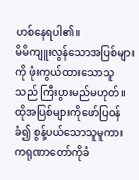ဟစ်နေရပါ၏။
မိမိကျူးလွန်သောအပြစ်များကို ဖုံးကွယ်ထားသောသူသည် ကြီးပွားမည်မဟုတ်။ ထိုအပြစ်များကိုဖော်ပြဝန်ခံ၍ စွန့်ပယ်သောသူမူကား ကရုဏာတော်ကိုခံ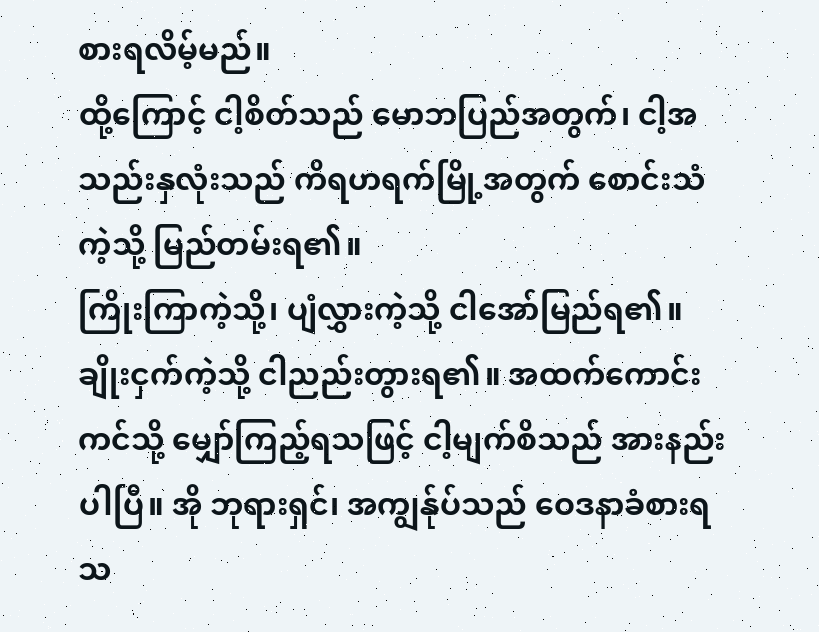စားရလိမ့်မည်။
ထို့ကြောင့် ငါ့စိတ်သည် မောဘပြည်အတွက်၊ ငါ့အသည်းနှလုံးသည် ကိရဟရက်မြို့အတွက် စောင်းသံကဲ့သို့ မြည်တမ်းရ၏။
ကြိုးကြာကဲ့သို့၊ ပျံလွှားကဲ့သို့ ငါအော်မြည်ရ၏။ ချိုးငှက်ကဲ့သို့ ငါညည်းတွားရ၏။ အထက်ကောင်းကင်သို့ မျှော်ကြည့်ရသဖြင့် ငါ့မျက်စိသည် အားနည်းပါပြီ။ အို ဘုရားရှင်၊ အကျွန်ုပ်သည် ဝေဒနာခံစားရသ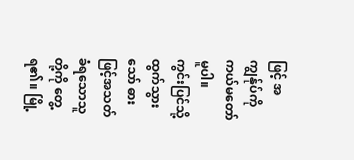ဖြင့် အကျွန်ုပ်ကို ကယ်မတော်မူပါ။
ကွင်းပြင်သို့ထွက်သွားသော် ဓားဖြင့်အသတ်ခံရသောသူတို့ကို တွေ့ရ၏။ မြို့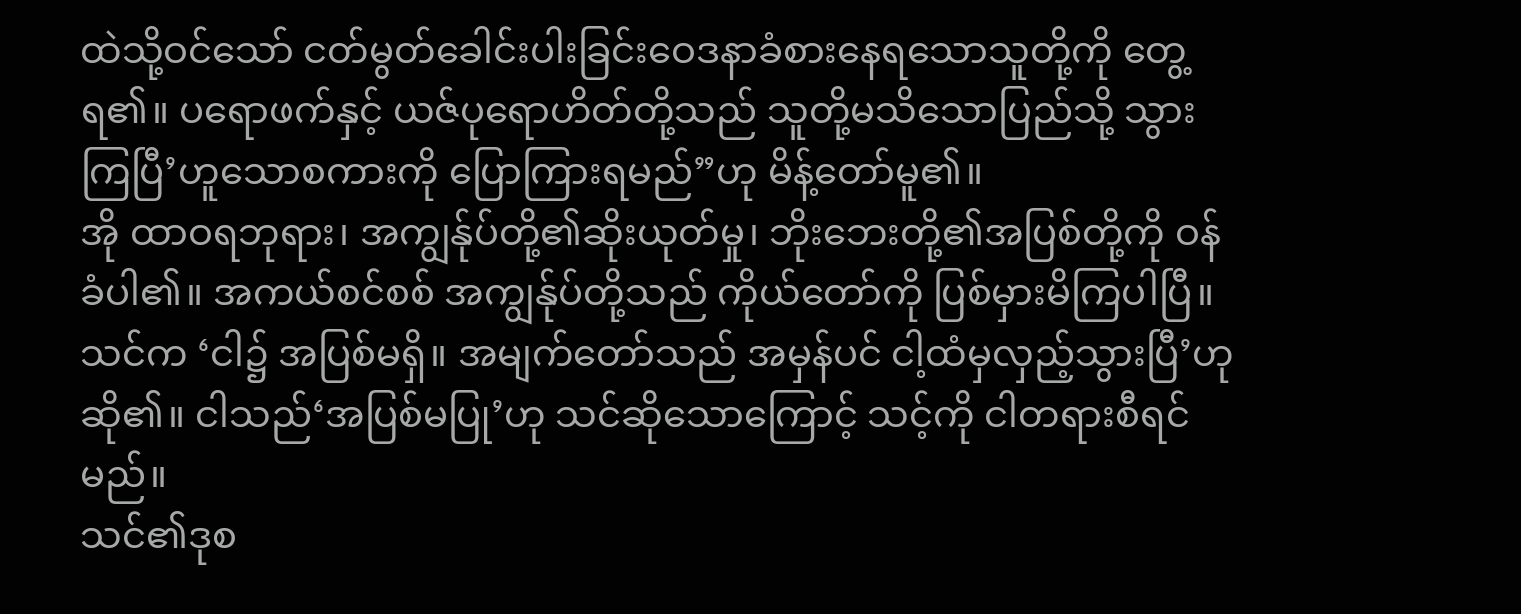ထဲသို့ဝင်သော် ငတ်မွတ်ခေါင်းပါးခြင်းဝေဒနာခံစားနေရသောသူတို့ကို တွေ့ရ၏။ ပရောဖက်နှင့် ယဇ်ပုရောဟိတ်တို့သည် သူတို့မသိသောပြည်သို့ သွားကြပြီ’ဟူသောစကားကို ပြောကြားရမည်”ဟု မိန့်တော်မူ၏။
အို ထာဝရဘုရား၊ အကျွန်ုပ်တို့၏ဆိုးယုတ်မှု၊ ဘိုးဘေးတို့၏အပြစ်တို့ကို ဝန်ခံပါ၏။ အကယ်စင်စစ် အကျွန်ုပ်တို့သည် ကိုယ်တော်ကို ပြစ်မှားမိကြပါပြီ။
သင်က ‘ငါ၌ အပြစ်မရှိ။ အမျက်တော်သည် အမှန်ပင် ငါ့ထံမှလှည့်သွားပြီ’ဟု ဆို၏။ ငါသည်‘အပြစ်မပြု’ဟု သင်ဆိုသောကြောင့် သင့်ကို ငါတရားစီရင်မည်။
သင်၏ဒုစ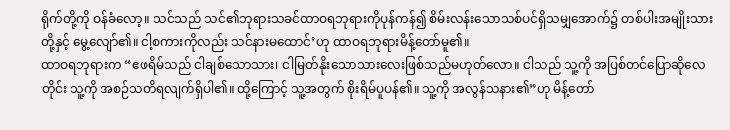ရိုက်တို့ကို ဝန်ခံလော့။ သင်သည် သင်၏ဘုရားသခင်ထာဝရဘုရားကိုပုန်ကန်၍ စိမ်းလန်းသောသစ်ပင်ရှိသမျှအောက်၌ တစ်ပါးအမျိုးသားတို့နှင့် မွေ့လျော်၏။ ငါ့စကားကိုလည်း သင်နားမထောင်’ဟု ထာဝရဘုရားမိန့်တော်မူ၏။
ထာဝရဘုရားက “ဧဖရိမ်သည် ငါချစ်သောသား၊ ငါမြတ်နိုးသောသားလေးဖြစ်သည်မဟုတ်လော။ ငါသည် သူ့ကို အပြစ်တင်ပြောဆိုလေတိုင်း သူ့ကို အစဉ်သတိရလျက်ရှိပါ၏။ ထို့ကြောင့် သူ့အတွက် စိုးရိမ်ပူပန်၏။ သူ့ကို အလွန်သနား၏”ဟု မိန့်တော်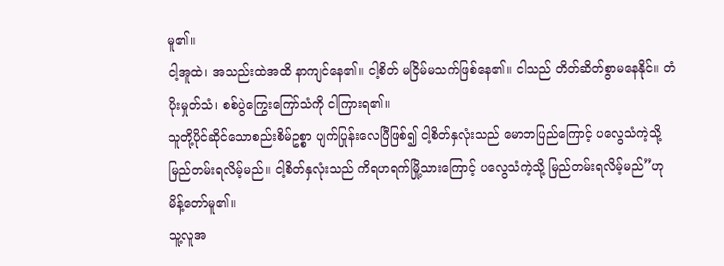မူ၏။
ငါ့အူထဲ၊ အသည်းထဲအထိ နာကျင်နေ၏။ ငါ့စိတ် မငြိမ်မသက်ဖြစ်နေ၏။ ငါသည် တိတ်ဆိတ်စွာမနေနိုင်။ တံပိုးမှုတ်သံ၊ စစ်ပွဲကြွေးကြော်သံကို ငါကြားရ၏။
သူတို့ပိုင်ဆိုင်သောစည်းစိမ်ဥစ္စာ ပျက်ပြုန်းလေပြီဖြစ်၍ ငါ့စိတ်နှလုံးသည် မောဘပြည်ကြောင့် ပလွေသံကဲ့သို့ မြည်တမ်းရလိမ့်မည်။ ငါ့စိတ်နှလုံးသည် ကိရဟရက်မြို့သားကြောင့် ပလွေသံကဲ့သို့ မြည်တမ်းရလိမ့်မည်”ဟု မိန့်တော်မူ၏။
သူ့လူအ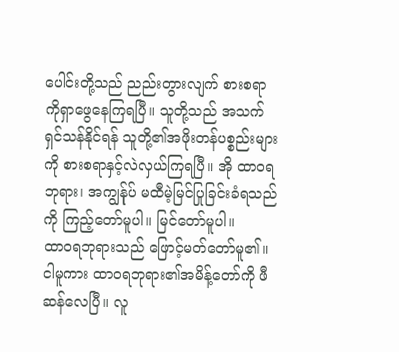ပေါင်းတို့သည် ညည်းတွားလျက် စားစရာကိုရှာဖွေနေကြရပြီ။ သူတို့သည် အသက်ရှင်သန်နိုင်ရန် သူတို့၏အဖိုးတန်ပစ္စည်းများကို စားစရာနှင့်လဲလှယ်ကြရပြီ။ အို ထာဝရဘုရား၊ အကျွန်ုပ် မထီမဲ့မြင်ပြုခြင်းခံရသည်ကို ကြည့်တော်မူပါ။ မြင်တော်မူပါ။
ထာဝရဘုရားသည် ဖြောင့်မတ်တော်မူ၏။ ငါမူကား ထာဝရဘုရား၏အမိန့်တော်ကို ဖီဆန်လေပြီ။ လူ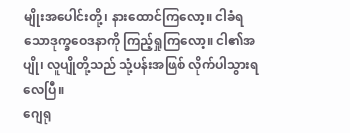မျိုးအပေါင်းတို့၊ နားထောင်ကြလော့။ ငါခံရသောဒုက္ခဝေဒနာကို ကြည့်ရှုကြလော့။ ငါ၏အပျို၊ လူပျိုတို့သည် သုံ့ပန်းအဖြစ် လိုက်ပါသွားရလေပြီ။
ဂျေရု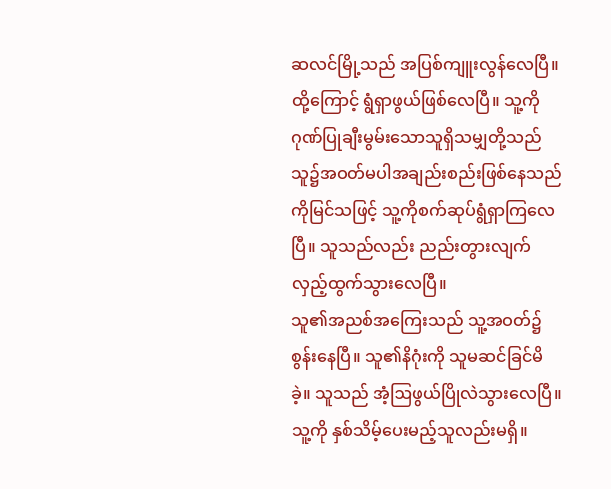ဆလင်မြို့သည် အပြစ်ကျူးလွန်လေပြီ။ ထို့ကြောင့် ရွံရှာဖွယ်ဖြစ်လေပြီ။ သူ့ကိုဂုဏ်ပြုချီးမွမ်းသောသူရှိသမျှတို့သည် သူ၌အဝတ်မပါအချည်းစည်းဖြစ်နေသည်ကိုမြင်သဖြင့် သူ့ကိုစက်ဆုပ်ရွံရှာကြလေပြီ။ သူသည်လည်း ညည်းတွားလျက် လှည့်ထွက်သွားလေပြီ။
သူ၏အညစ်အကြေးသည် သူ့အဝတ်၌စွန်းနေပြီ။ သူ၏နိဂုံးကို သူမဆင်ခြင်မိခဲ့။ သူသည် အံ့ဩဖွယ်ပြိုလဲသွားလေပြီ။ သူ့ကို နှစ်သိမ့်ပေးမည့်သူလည်းမရှိ။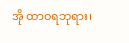အို ထာဝရဘုရား၊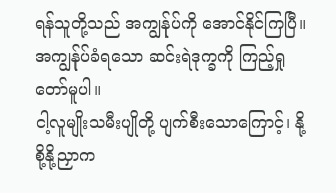ရန်သူတို့သည် အကျွန်ုပ်ကို အောင်နိုင်ကြပြီ။ အကျွန်ုပ်ခံရသော ဆင်းရဲဒုက္ခကို ကြည့်ရှုတော်မူပါ။
ငါ့လူမျိုးသမီးပျိုတို့ ပျက်စီးသောကြောင့်၊ နို့စို့နို့ညှာက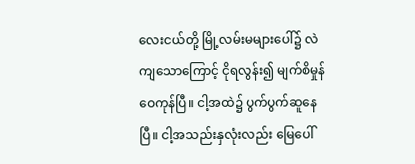လေးငယ်တို့ မြို့လမ်းမများပေါ်၌ လဲကျသောကြောင့် ငိုရလွန်း၍ မျက်စိမှုန်ဝေကုန်ပြီ။ ငါ့အထဲ၌ ပွက်ပွက်ဆူနေပြီ။ ငါ့အသည်းနှလုံးလည်း မြေပေါ်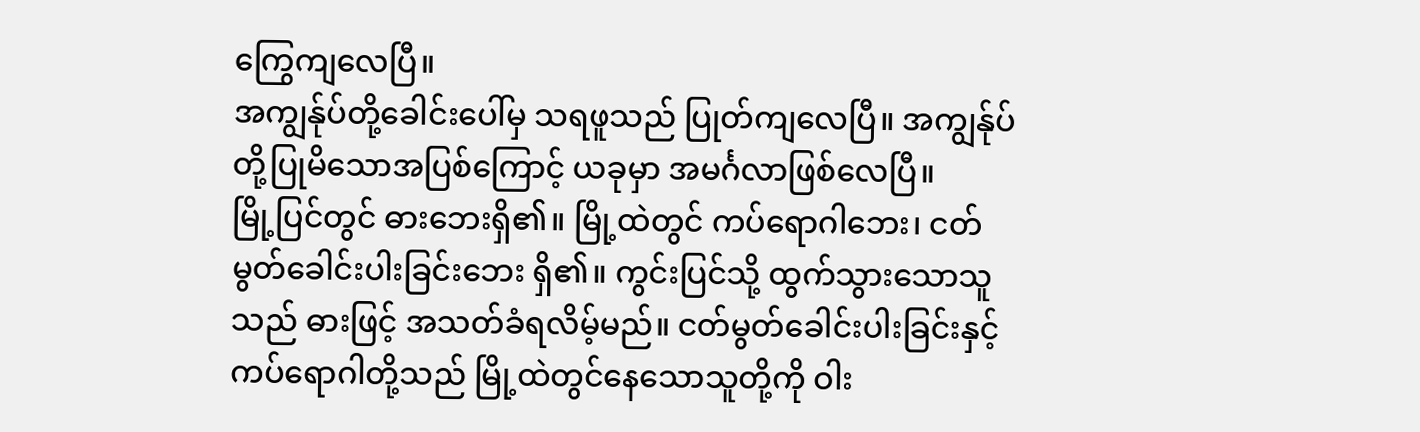ကြွေကျလေပြီ။
အကျွန်ုပ်တို့ခေါင်းပေါ်မှ သရဖူသည် ပြုတ်ကျလေပြီ။ အကျွန်ုပ်တို့ပြုမိသောအပြစ်ကြောင့် ယခုမှာ အမင်္ဂလာဖြစ်လေပြီ။
မြို့ပြင်တွင် ဓားဘေးရှိ၏။ မြို့ထဲတွင် ကပ်ရောဂါဘေး၊ ငတ်မွတ်ခေါင်းပါးခြင်းဘေး ရှိ၏။ ကွင်းပြင်သို့ ထွက်သွားသောသူသည် ဓားဖြင့် အသတ်ခံရလိမ့်မည်။ ငတ်မွတ်ခေါင်းပါးခြင်းနှင့် ကပ်ရောဂါတို့သည် မြို့ထဲတွင်နေသောသူတို့ကို ဝါး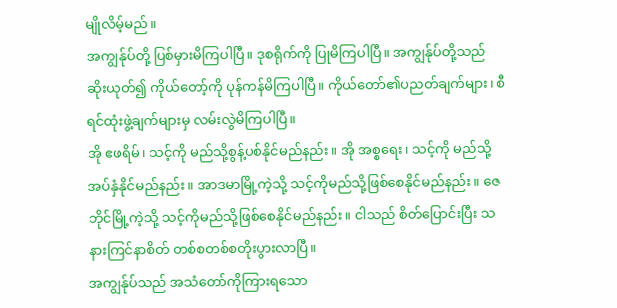မျိုလိမ့်မည်။
အကျွန်ုပ်တို့ ပြစ်မှားမိကြပါပြီ။ ဒုစရိုက်ကို ပြုမိကြပါပြီ။ အကျွန်ုပ်တို့သည် ဆိုးယုတ်၍ ကိုယ်တော့်ကို ပုန်ကန်မိကြပါပြီ။ ကိုယ်တော်၏ပညတ်ချက်များ၊ စီရင်ထုံးဖွဲ့ချက်များမှ လမ်းလွဲမိကြပါပြီ။
အို ဧဖရိမ်၊ သင့်ကို မည်သို့စွန့်ပစ်နိုင်မည်နည်း။ အို အစ္စရေး၊ သင့်ကို မည်သို့အပ်နှံနိုင်မည်နည်း။ အာဒမာမြို့ကဲ့သို့ သင့်ကိုမည်သို့ဖြစ်စေနိုင်မည်နည်း။ ဇေဘိုင်မြို့ကဲ့သို့ သင့်ကိုမည်သို့ဖြစ်စေနိုင်မည်နည်း။ ငါသည် စိတ်ပြောင်းပြီး သနားကြင်နာစိတ် တစ်စတစ်စတိုးပွားလာပြီ။
အကျွန်ုပ်သည် အသံတော်ကိုကြားရသော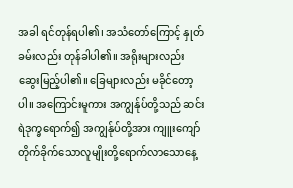အခါ ရင်တုန်ရပါ၏၊ အသံတော်ကြောင့် နှုတ်ခမ်းလည်း တုန်ခါပါ၏။ အရိုးများလည်း ဆွေးမြည့်ပါ၏။ ခြေများလည်း မခိုင်တော့ပါ။ အကြောင်းမူကား အကျွန်ုပ်တို့သည် ဆင်းရဲဒုက္ခရောက်၍ အကျွန်ုပ်တို့အား ကျူးကျော်တိုက်ခိုက်သောလူမျိုးတို့ရောက်လာသောနေ့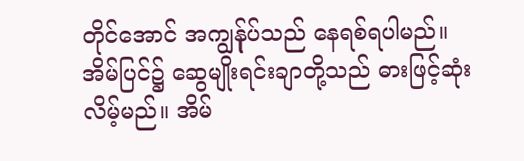တိုင်အောင် အကျွန်ုပ်သည် နေရစ်ရပါမည်။
အိမ်ပြင်၌ ဆွေမျိုးရင်းချာတို့သည် ဓားဖြင့်ဆုံးလိမ့်မည်။ အိမ်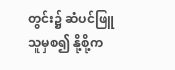တွင်း၌ ဆံပင်ဖြူသူမှစ၍ နို့စို့က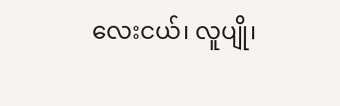လေးငယ်၊ လူပျို၊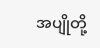အပျိုတို့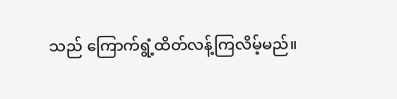သည် ကြောက်ရွံ့ထိတ်လန့်ကြလိမ့်မည်။